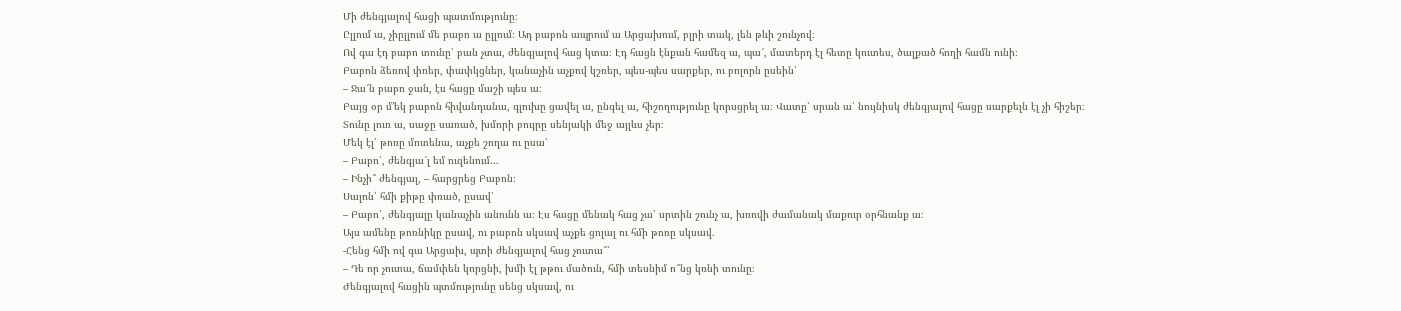Մի ժենգյալով հացի պատմությունը։
Ըլլում ա, չիըլլում մե բաբո ա ըլլում։ Ադ բաբոն ապրում ա Արցախում, բլրի տակ, լեն թևի շունչով։
Ով գա էդ բաբո տունը՝ բան չտա, ժենգյալով հաց կտա։ Էդ հացն էնքան համեզ ա, պա՜, մատերդ էլ հետը կուտես, ծալքած հողի համն ունի։
Բաբոն ձեռով փռեր, փափկցներ, կանաչին աչքով կշռեր, պես-պես սարքեր, ու բոլորն ըսեին՝
– Ջա՜ն բաբո ջան, էս հացը մաշի պես ա։
Բայց օր մ’եկ բաբոն հիվանդանա, գլուխը ցավել ա, ընգել ա, հիշողությունը կորսցրել ա։ Վատը՝ սրան ա՝ նույնիսկ ժենգյալով հացը սարքելն էլ չի հիշեր։
Տունը լուռ ա, սաջը սառած, խմորի բույրը սենյակի մեջ այլևս չեր։
Մեկ էլ՝ թոռը մոտենա, աչքե շողա ու ըսա՝
– Բաբո՛, ժենգյա՜լ եմ ուզենում…
– Ինչի՞ ժենգյալ, – հարցրեց Բաբոն։
Սալոն՝ հմի քիթը փռած, ըսավ՝
– Բաբո՛, ժենգյալը կանաչին անունն ա։ Էս հացը մենակ հաց չա՝ սրտին շունչ ա, խռովի ժամանակ մաքուր օրհնանք ա։
Այս ամենը թոռնիկը ըսավ, ու բաբոն սկսավ աչքե ցոլալ ու հմի թոռը սկսավ․
-Հենց հմի ով գա Արցախ, պտի ժենգյալով հաց չուտա՞՝
– Դե որ չուտա, ճամփեն կորցնի, խմի էլ թթու մածուն, հմի տեսնիմ ո՞նց կռնի տունը։
Ժենգյալով հացին պտմությունը սենց սկսավ, ու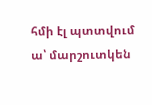հմի էլ պտտվում ա՝ մարշուտկեն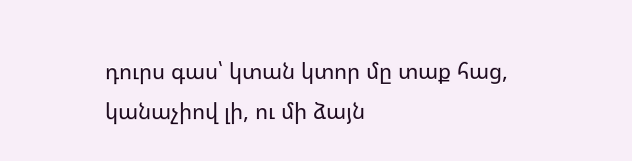դուրս գաս՝ կտան կտոր մը տաք հաց, կանաչիով լի, ու մի ձայն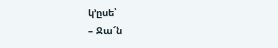կ’ըսե՝
– Ջա՜ն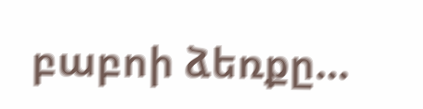բաբոի ձեռքը…